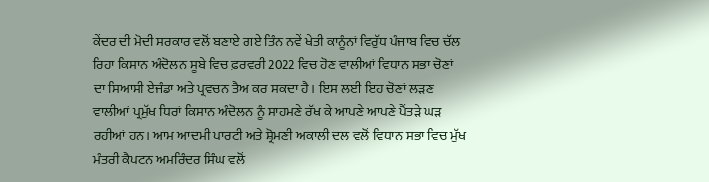ਕੇਂਦਰ ਦੀ ਮੋਦੀ ਸਰਕਾਰ ਵਲੋਂ ਬਣਾਏ ਗਏ ਤਿੰਨ ਨਵੇਂ ਖੇਤੀ ਕਾਨੂੰਨਾਂ ਵਿਰੁੱਧ ਪੰਜਾਬ ਵਿਚ ਚੱਲ ਰਿਹਾ ਕਿਸਾਨ ਅੰਦੋਲਨ ਸੂਬੇ ਵਿਚ ਫ਼ਰਵਰੀ 2022 ਵਿਚ ਹੋਣ ਵਾਲੀਆਂ ਵਿਧਾਨ ਸਭਾ ਚੋਣਾਂ ਦਾ ਸਿਆਸੀ ਏਜੰਡਾ ਅਤੇ ਪ੍ਰਵਚਨ ਤੈਅ ਕਰ ਸਕਦਾ ਹੈ। ਇਸ ਲਈ ਇਹ ਚੋਣਾਂ ਲੜਣ ਵਾਲੀਆਂ ਪ੍ਰਮੁੱਖ ਧਿਰਾਂ ਕਿਸਾਨ ਅੰਦੋਲਨ ਨੂੰ ਸਾਹਮਣੇ ਰੱਖ ਕੇ ਆਪਣੇ ਆਪਣੇ ਪੈਂਤੜੇ ਘੜ ਰਹੀਆਂ ਹਨ। ਆਮ ਆਦਮੀ ਪਾਰਟੀ ਅਤੇ ਸ਼੍ਰੋਮਣੀ ਅਕਾਲੀ ਦਲ ਵਲੋਂ ਵਿਧਾਨ ਸਭਾ ਵਿਚ ਮੁੱਖ ਮੰਤਰੀ ਕੈਪਟਨ ਅਮਰਿੰਦਰ ਸਿੰਘ ਵਲੋਂ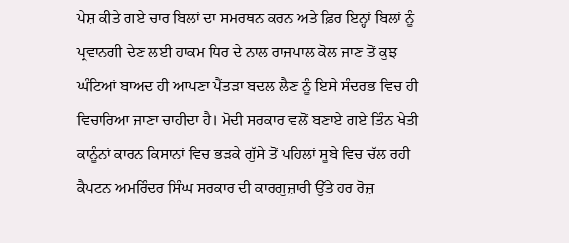ਪੇਸ਼ ਕੀਤੇ ਗਏ ਚਾਰ ਬਿਲਾਂ ਦਾ ਸਮਰਥਨ ਕਰਨ ਅਤੇ ਫ਼ਿਰ ਇਨ੍ਹਾਂ ਬਿਲਾਂ ਨੂੰ ਪ੍ਰਵਾਨਗੀ ਦੇਣ ਲਈ ਹਾਕਮ ਧਿਰ ਦੇ ਨਾਲ ਰਾਜਪਾਲ ਕੋਲ ਜਾਣ ਤੋਂ ਕੁਝ ਘੰਟਿਆਂ ਬਾਅਦ ਹੀ ਆਪਣਾ ਪੈਂਤੜਾ ਬਦਲ ਲੈਣ ਨੂੰ ਇਸੇ ਸੰਦਰਭ ਵਿਚ ਹੀ ਵਿਚਾਰਿਆ ਜਾਣਾ ਚਾਹੀਦਾ ਹੈ। ਮੋਦੀ ਸਰਕਾਰ ਵਲੋਂ ਬਣਾਏ ਗਏ ਤਿੰਨ ਖੇਤੀ ਕਾਨੂੰਨਾਂ ਕਾਰਨ ਕਿਸਾਨਾਂ ਵਿਚ ਭੜਕੇ ਗੁੱਸੇ ਤੋਂ ਪਹਿਲਾਂ ਸੂਬੇ ਵਿਚ ਚੱਲ ਰਹੀ ਕੈਪਟਨ ਅਮਰਿੰਦਰ ਸਿੰਘ ਸਰਕਾਰ ਦੀ ਕਾਰਗੁਜ਼ਾਰੀ ਉੱਤੇ ਹਰ ਰੋਜ਼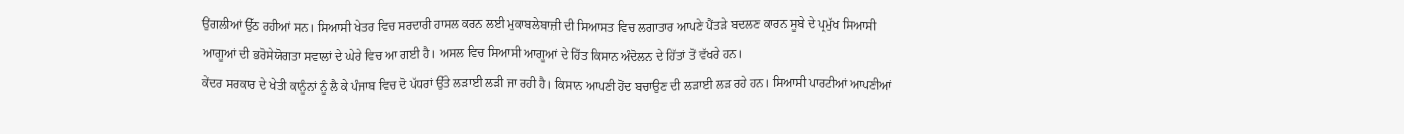ਉਂਗਲੀਆਂ ਉੱਠ ਰਹੀਆਂ ਸਨ। ਸਿਆਸੀ ਖੇਤਰ ਵਿਚ ਸਰਦਾਰੀ ਹਾਸਲ ਕਰਨ ਲਈ ਮੁਕਾਬਲੇਬਾਜ਼ੀ ਦੀ ਸਿਆਸਤ ਵਿਚ ਲਗਾਤਾਰ ਆਪਣੇ ਪੈਂਤੜੇ ਬਦਲਣ ਕਾਰਨ ਸੂਬੇ ਦੇ ਪ੍ਰਮੁੱਖ ਸਿਆਸੀ ਆਗੂਆਂ ਦੀ ਭਰੋਸੇਯੋਗਤਾ ਸਵਾਲਾਂ ਦੇ ਘੇਰੇ ਵਿਚ ਆ ਗਈ ਹੈ। ਅਸਲ ਵਿਚ ਸਿਆਸੀ ਆਗੂਆਂ ਦੇ ਹਿੱਤ ਕਿਸਾਨ ਅੰਦੋਲਨ ਦੇ ਹਿੱਤਾਂ ਤੋਂ ਵੱਖਰੇ ਹਨ।
ਕੇਂਦਰ ਸਰਕਾਰ ਦੇ ਖੇਤੀ ਕਾਨੂੰਨਾਂ ਨੂੰ ਲੈ ਕੇ ਪੰਜਾਬ ਵਿਚ ਦੋ ਪੱਧਰਾਂ ਉੱਤੇ ਲੜਾਈ ਲੜੀ ਜਾ ਰਹੀ ਹੈ। ਕਿਸਾਨ ਆਪਣੀ ਹੋਂਦ ਬਚਾਉਣ ਦੀ ਲੜਾਈ ਲੜ ਰਹੇ ਹਨ। ਸਿਆਸੀ ਪਾਰਟੀਆਂ ਆਪਣੀਆਂ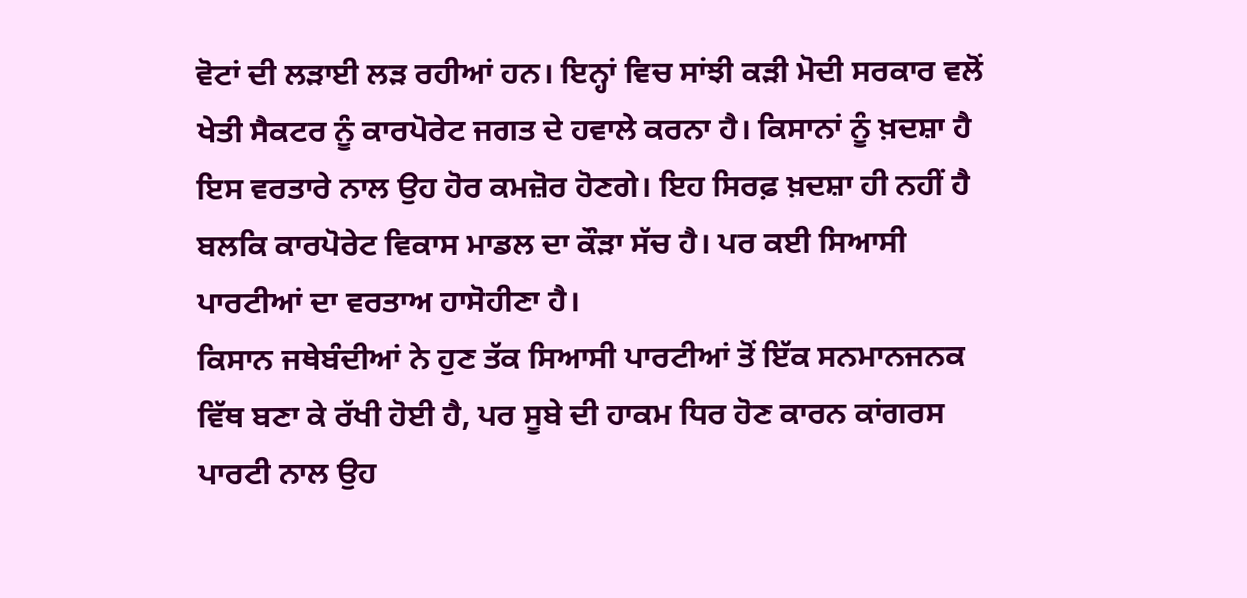ਵੋਟਾਂ ਦੀ ਲੜਾਈ ਲੜ ਰਹੀਆਂ ਹਨ। ਇਨ੍ਹਾਂ ਵਿਚ ਸਾਂਝੀ ਕੜੀ ਮੋਦੀ ਸਰਕਾਰ ਵਲੋਂ ਖੇਤੀ ਸੈਕਟਰ ਨੂੰ ਕਾਰਪੋਰੇਟ ਜਗਤ ਦੇ ਹਵਾਲੇ ਕਰਨਾ ਹੈ। ਕਿਸਾਨਾਂ ਨੂੰ ਖ਼ਦਸ਼ਾ ਹੈ ਇਸ ਵਰਤਾਰੇ ਨਾਲ ਉਹ ਹੋਰ ਕਮਜ਼ੋਰ ਹੋਣਗੇ। ਇਹ ਸਿਰਫ਼ ਖ਼ਦਸ਼ਾ ਹੀ ਨਹੀਂ ਹੈ ਬਲਕਿ ਕਾਰਪੋਰੇਟ ਵਿਕਾਸ ਮਾਡਲ ਦਾ ਕੌੜਾ ਸੱਚ ਹੈ। ਪਰ ਕਈ ਸਿਆਸੀ ਪਾਰਟੀਆਂ ਦਾ ਵਰਤਾਅ ਹਾਸੋਹੀਣਾ ਹੈ।
ਕਿਸਾਨ ਜਥੇਬੰਦੀਆਂ ਨੇ ਹੁਣ ਤੱਕ ਸਿਆਸੀ ਪਾਰਟੀਆਂ ਤੋਂ ਇੱਕ ਸਨਮਾਨਜਨਕ ਵਿੱਥ ਬਣਾ ਕੇ ਰੱਖੀ ਹੋਈ ਹੈ, ਪਰ ਸੂਬੇ ਦੀ ਹਾਕਮ ਧਿਰ ਹੋਣ ਕਾਰਨ ਕਾਂਗਰਸ ਪਾਰਟੀ ਨਾਲ ਉਹ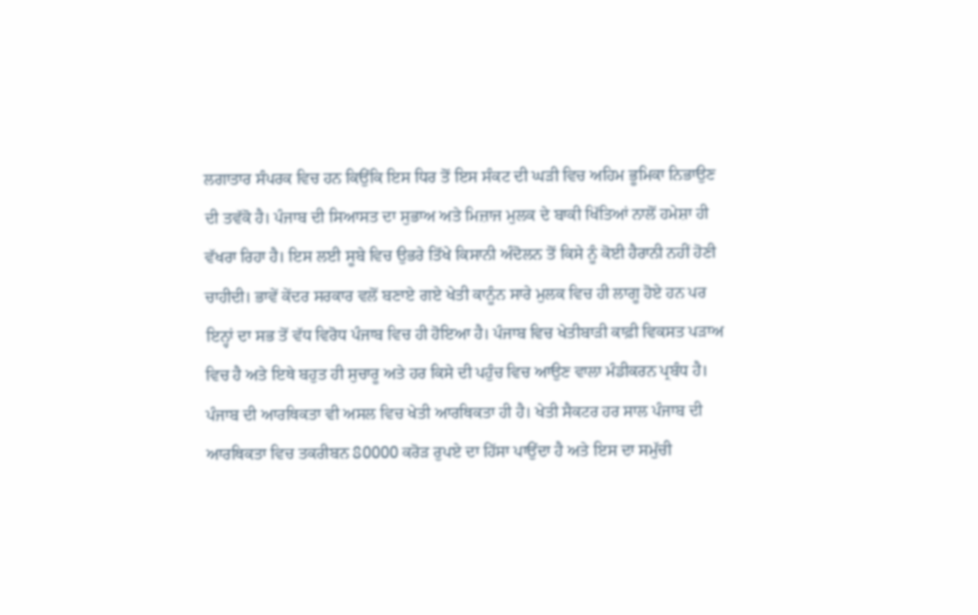ਲਗਾਤਾਰ ਸੰਪਰਕ ਵਿਚ ਹਨ ਕਿਉਂਕਿ ਇਸ ਧਿਰ ਤੋਂ ਇਸ ਸੰਕਟ ਦੀ ਘੜੀ ਵਿਚ ਅਹਿਮ ਭੂਮਿਕਾ ਨਿਭਾਉਣ ਦੀ ਤਵੱਕੋ ਹੈ। ਪੰਜਾਬ ਦੀ ਸਿਆਸਤ ਦਾ ਸੁਭਾਅ ਅਤੇ ਮਿਜ਼ਾਜ ਮੁਲਕ ਦੇ ਬਾਕੀ ਖਿੱਤਿਆਂ ਨਾਲੋਂ ਹਮੇਸ਼ਾ ਹੀ ਵੱਖਰਾ ਰਿਹਾ ਹੈ। ਇਸ ਲਈ ਸੂਬੇ ਵਿਚ ਉਭਰੇ ਤਿੱਖੇ ਕਿਸਾਨੀ ਅੰਦੋਲਨ ਤੋਂ ਕਿਸੇ ਨੂੰ ਕੋਈ ਹੈਰਾਨੀ ਨਹੀਂ ਹੋਣੀ ਚਾਹੀਦੀ। ਭਾਵੇਂ ਕੇਂਦਰ ਸਰਕਾਰ ਵਲੋਂ ਬਣਾਏ ਗਏ ਖੇਤੀ ਕਾਨੂੰਨ ਸਾਰੇ ਮੁਲਕ ਵਿਚ ਹੀ ਲਾਗੂ ਹੋਏ ਹਨ ਪਰ ਇਨ੍ਹਾਂ ਦਾ ਸਭ ਤੋਂ ਵੱਧ ਵਿਰੋਧ ਪੰਜਾਬ ਵਿਚ ਹੀ ਹੋਇਆ ਹੈ। ਪੰਜਾਬ ਵਿਚ ਖੇਤੀਬਾੜੀ ਕਾਫ਼ੀ ਵਿਕਸਤ ਪੜਾਅ ਵਿਚ ਹੈ ਅਤੇ ਇਥੇ ਬਹੁਤ ਹੀ ਸੁਚਾਰੂ ਅਤੇ ਹਰ ਕਿਸੇ ਦੀ ਪਹੁੰਚ ਵਿਚ ਆਉਣ ਵਾਲਾ ਮੰਡੀਕਰਨ ਪ੍ਰਬੰਧ ਹੈ। ਪੰਜਾਬ ਦੀ ਆਰਥਿਕਤਾ ਵੀ ਅਸਲ ਵਿਚ ਖੇਤੀ ਆਰਥਿਕਤਾ ਹੀ ਹੈ। ਖੇਤੀ ਸੈਕਟਰ ਹਰ ਸਾਲ ਪੰਜਾਬ ਦੀ ਆਰਥਿਕਤਾ ਵਿਚ ਤਕਰੀਬਨ 80000 ਕਰੋੜ ਰੁਪਏ ਦਾ ਹਿੱਸਾ ਪਾਉਂਦਾ ਹੈ ਅਤੇ ਇਸ ਦਾ ਸਮੁੱਚੀ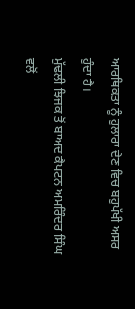ਆਰਥਿਕਤਾ ਨੂੰ ਹੁਲਾਰਾ ਦੇਣ ਵਿਚ ਬਹੁਪੱਖੀ ਅਸਰ ਹੁੰਦਾ ਹੈ।
ਮੁੱਢਲੀ ਝਿਜਕ ਤੋਂ ਬਾਅਦ ਕੈਪਟਨ ਅਮਰਿੰਦਰ ਸਿੰਘ ਵਲੋਂ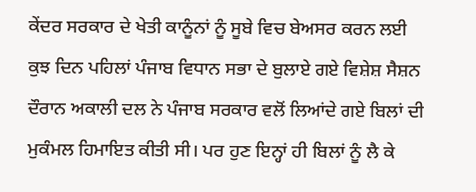ਕੇਂਦਰ ਸਰਕਾਰ ਦੇ ਖੇਤੀ ਕਾਨੂੰਨਾਂ ਨੂੰ ਸੂਬੇ ਵਿਚ ਬੇਅਸਰ ਕਰਨ ਲਈ ਕੁਝ ਦਿਨ ਪਹਿਲਾਂ ਪੰਜਾਬ ਵਿਧਾਨ ਸਭਾ ਦੇ ਬੁਲਾਏ ਗਏ ਵਿਸ਼ੇਸ਼ ਸੈਸ਼ਨ ਦੌਰਾਨ ਅਕਾਲੀ ਦਲ ਨੇ ਪੰਜਾਬ ਸਰਕਾਰ ਵਲੋਂ ਲਿਆਂਦੇ ਗਏ ਬਿਲਾਂ ਦੀ ਮੁਕੰਮਲ ਹਿਮਾਇਤ ਕੀਤੀ ਸੀ। ਪਰ ਹੁਣ ਇਨ੍ਹਾਂ ਹੀ ਬਿਲਾਂ ਨੂੰ ਲੈ ਕੇ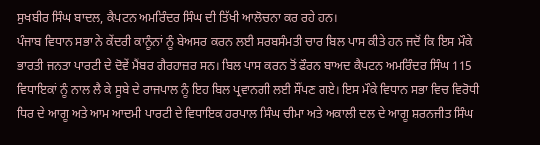ਸੁਖਬੀਰ ਸਿੰਘ ਬਾਦਲ, ਕੈਪਟਨ ਅਮਰਿੰਦਰ ਸਿੰਘ ਦੀ ਤਿੱਖੀ ਆਲੋਚਨਾ ਕਰ ਰਹੇ ਹਨ।
ਪੰਜਾਬ ਵਿਧਾਨ ਸਭਾ ਨੇ ਕੇਂਦਰੀ ਕਾਨੂੰਨਾਂ ਨੂੰ ਬੇਅਸਰ ਕਰਨ ਲਈ ਸਰਬਸੰਮਤੀ ਚਾਰ ਬਿਲ ਪਾਸ ਕੀਤੇ ਹਨ ਜਦੋਂ ਕਿ ਇਸ ਮੌਕੇ ਭਾਰਤੀ ਜਨਤਾ ਪਾਰਟੀ ਦੇ ਦੋਵੇਂ ਮੈਂਬਰ ਗੈਰਹਾਜ਼ਰ ਸਨ। ਬਿਲ ਪਾਸ ਕਰਨ ਤੋਂ ਫੌਰਨ ਬਾਅਦ ਕੈਪਟਨ ਅਮਰਿੰਦਰ ਸਿੰਘ 115 ਵਿਧਾਇਕਾਂ ਨੂੰ ਨਾਲ ਲੈ ਕੇ ਸੂਬੇ ਦੇ ਰਾਜਪਾਲ ਨੂੰ ਇਹ ਬਿਲ ਪ੍ਰਵਾਨਗੀ ਲਈ ਸੌਂਪਣ ਗਏ। ਇਸ ਮੌਕੇ ਵਿਧਾਨ ਸਭਾ ਵਿਚ ਵਿਰੋਧੀ ਧਿਰ ਦੇ ਆਗੂ ਅਤੇ ਆਮ ਆਦਮੀ ਪਾਰਟੀ ਦੇ ਵਿਧਾਇਕ ਹਰਪਾਲ ਸਿੰਘ ਚੀਮਾ ਅਤੇ ਅਕਾਲੀ ਦਲ ਦੇ ਆਗੂ ਸ਼ਰਨਜੀਤ ਸਿੰਘ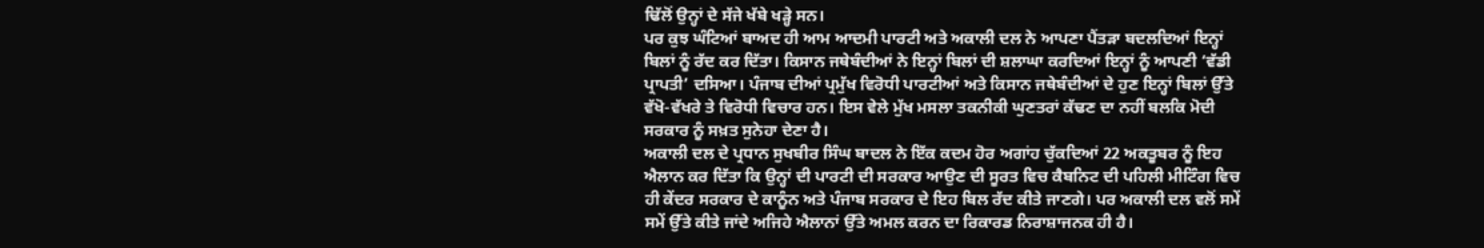ਢਿੱਲੋਂ ਉਨ੍ਹਾਂ ਦੇ ਸੱਜੇ ਖੱਬੇ ਖੜ੍ਹੇ ਸਨ।
ਪਰ ਕੁਝ ਘੰਟਿਆਂ ਬਾਅਦ ਹੀ ਆਮ ਆਦਮੀ ਪਾਰਟੀ ਅਤੇ ਅਕਾਲੀ ਦਲ ਨੇ ਆਪਣਾ ਪੈਂਤੜਾ ਬਦਲਦਿਆਂ ਇਨ੍ਹਾਂ ਬਿਲਾਂ ਨੂੰ ਰੱਦ ਕਰ ਦਿੱਤਾ। ਕਿਸਾਨ ਜਥੇਬੰਦੀਆਂ ਨੇ ਇਨ੍ਹਾਂ ਬਿਲਾਂ ਦੀ ਸ਼ਲਾਘਾ ਕਰਦਿਆਂ ਇਨ੍ਹਾਂ ਨੂੰ ਆਪਣੀ ‘ਵੱਡੀ ਪ੍ਰਾਪਤੀ’ ਦਸਿਆ। ਪੰਜਾਬ ਦੀਆਂ ਪ੍ਰਮੁੱਖ ਵਿਰੋਧੀ ਪਾਰਟੀਆਂ ਅਤੇ ਕਿਸਾਨ ਜਥੇਬੰਦੀਆਂ ਦੇ ਹੁਣ ਇਨ੍ਹਾਂ ਬਿਲਾਂ ਉੱਤੇ ਵੱਖੋ-ਵੱਖਰੇ ਤੇ ਵਿਰੋਧੀ ਵਿਚਾਰ ਹਨ। ਇਸ ਵੇਲੇ ਮੁੱਖ ਮਸਲਾ ਤਕਨੀਕੀ ਘੁਣਤਰਾਂ ਕੱਢਣ ਦਾ ਨਹੀਂ ਬਲਕਿ ਮੋਦੀ ਸਰਕਾਰ ਨੂੰ ਸਖ਼ਤ ਸੁਨੇਹਾ ਦੇਣਾ ਹੈ।
ਅਕਾਲੀ ਦਲ ਦੇ ਪ੍ਰਧਾਨ ਸੁਖਬੀਰ ਸਿੰਘ ਬਾਦਲ ਨੇ ਇੱਕ ਕਦਮ ਹੋਰ ਅਗਾਂਹ ਚੁੱਕਦਿਆਂ 22 ਅਕਤੂਬਰ ਨੂੰ ਇਹ ਐਲਾਨ ਕਰ ਦਿੱਤਾ ਕਿ ਉਨ੍ਹਾਂ ਦੀ ਪਾਰਟੀ ਦੀ ਸਰਕਾਰ ਆਉਣ ਦੀ ਸੂਰਤ ਵਿਚ ਕੈਬਨਿਟ ਦੀ ਪਹਿਲੀ ਮੀਟਿੰਗ ਵਿਚ ਹੀ ਕੇਂਦਰ ਸਰਕਾਰ ਦੇ ਕਾਨੂੰਨ ਅਤੇ ਪੰਜਾਬ ਸਰਕਾਰ ਦੇ ਇਹ ਬਿਲ ਰੱਦ ਕੀਤੇ ਜਾਣਗੇ। ਪਰ ਅਕਾਲੀ ਦਲ ਵਲੋਂ ਸਮੇਂ ਸਮੇਂ ਉੱਤੇ ਕੀਤੇ ਜਾਂਦੇ ਅਜਿਹੇ ਐਲਾਨਾਂ ਉੱਤੇ ਅਮਲ ਕਰਨ ਦਾ ਰਿਕਾਰਡ ਨਿਰਾਸ਼ਾਜਨਕ ਹੀ ਹੈ।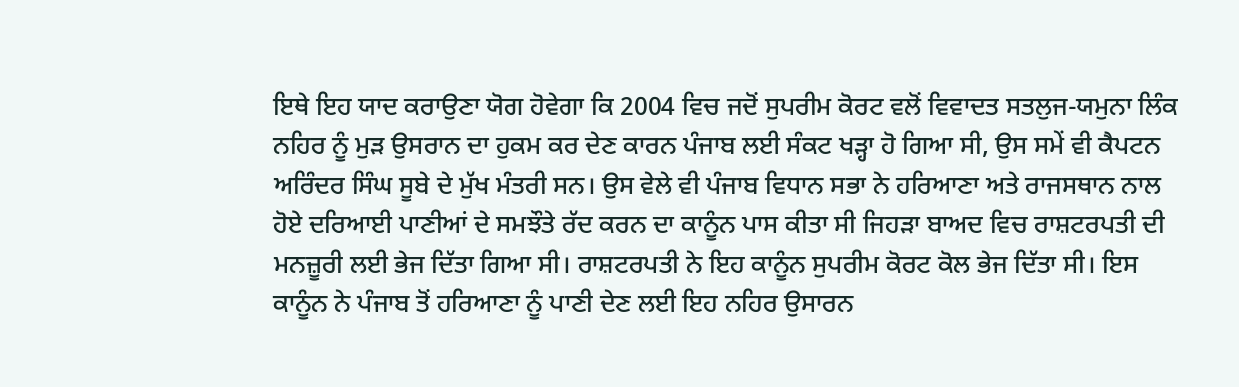ਇਥੇ ਇਹ ਯਾਦ ਕਰਾਉਣਾ ਯੋਗ ਹੋਵੇਗਾ ਕਿ 2004 ਵਿਚ ਜਦੋਂ ਸੁਪਰੀਮ ਕੋਰਟ ਵਲੋਂ ਵਿਵਾਦਤ ਸਤਲੁਜ-ਯਮੁਨਾ ਲਿੰਕ ਨਹਿਰ ਨੂੰ ਮੁੜ ਉਸਰਾਨ ਦਾ ਹੁਕਮ ਕਰ ਦੇਣ ਕਾਰਨ ਪੰਜਾਬ ਲਈ ਸੰਕਟ ਖੜ੍ਹਾ ਹੋ ਗਿਆ ਸੀ, ਉਸ ਸਮੇਂ ਵੀ ਕੈਪਟਨ ਅਰਿੰਦਰ ਸਿੰਘ ਸੂਬੇ ਦੇ ਮੁੱਖ ਮੰਤਰੀ ਸਨ। ਉਸ ਵੇਲੇ ਵੀ ਪੰਜਾਬ ਵਿਧਾਨ ਸਭਾ ਨੇ ਹਰਿਆਣਾ ਅਤੇ ਰਾਜਸਥਾਨ ਨਾਲ ਹੋਏ ਦਰਿਆਈ ਪਾਣੀਆਂ ਦੇ ਸਮਝੌਤੇ ਰੱਦ ਕਰਨ ਦਾ ਕਾਨੂੰਨ ਪਾਸ ਕੀਤਾ ਸੀ ਜਿਹੜਾ ਬਾਅਦ ਵਿਚ ਰਾਸ਼ਟਰਪਤੀ ਦੀ ਮਨਜ਼ੂਰੀ ਲਈ ਭੇਜ ਦਿੱਤਾ ਗਿਆ ਸੀ। ਰਾਸ਼ਟਰਪਤੀ ਨੇ ਇਹ ਕਾਨੂੰਨ ਸੁਪਰੀਮ ਕੋਰਟ ਕੋਲ ਭੇਜ ਦਿੱਤਾ ਸੀ। ਇਸ ਕਾਨੂੰਨ ਨੇ ਪੰਜਾਬ ਤੋਂ ਹਰਿਆਣਾ ਨੂੰ ਪਾਣੀ ਦੇਣ ਲਈ ਇਹ ਨਹਿਰ ਉਸਾਰਨ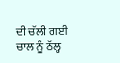ਦੀ ਚੱਲੀ ਗਈ ਚਾਲ ਨੂੰ ਠੱਲ੍ਹ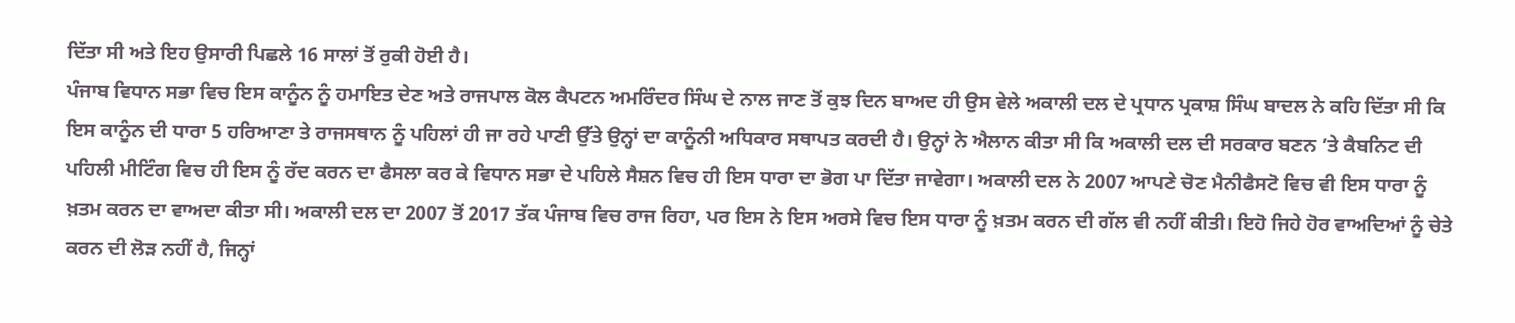ਦਿੱਤਾ ਸੀ ਅਤੇ ਇਹ ਉਸਾਰੀ ਪਿਛਲੇ 16 ਸਾਲਾਂ ਤੋਂ ਰੁਕੀ ਹੋਈ ਹੈ।
ਪੰਜਾਬ ਵਿਧਾਨ ਸਭਾ ਵਿਚ ਇਸ ਕਾਨੂੰਨ ਨੂੰ ਹਮਾਇਤ ਦੇਣ ਅਤੇ ਰਾਜਪਾਲ ਕੋਲ ਕੈਪਟਨ ਅਮਰਿੰਦਰ ਸਿੰਘ ਦੇ ਨਾਲ ਜਾਣ ਤੋਂ ਕੁਝ ਦਿਨ ਬਾਅਦ ਹੀ ਉਸ ਵੇਲੇ ਅਕਾਲੀ ਦਲ ਦੇ ਪ੍ਰਧਾਨ ਪ੍ਰਕਾਸ਼ ਸਿੰਘ ਬਾਦਲ ਨੇ ਕਹਿ ਦਿੱਤਾ ਸੀ ਕਿ ਇਸ ਕਾਨੂੰਨ ਦੀ ਧਾਰਾ 5 ਹਰਿਆਣਾ ਤੇ ਰਾਜਸਥਾਨ ਨੂੰ ਪਹਿਲਾਂ ਹੀ ਜਾ ਰਹੇ ਪਾਣੀ ਉੱਤੇ ਉਨ੍ਹਾਂ ਦਾ ਕਾਨੂੰਨੀ ਅਧਿਕਾਰ ਸਥਾਪਤ ਕਰਦੀ ਹੈ। ਉਨ੍ਹਾਂ ਨੇ ਐਲਾਨ ਕੀਤਾ ਸੀ ਕਿ ਅਕਾਲੀ ਦਲ ਦੀ ਸਰਕਾਰ ਬਣਨ ’ਤੇ ਕੈਬਨਿਟ ਦੀ ਪਹਿਲੀ ਮੀਟਿੰਗ ਵਿਚ ਹੀ ਇਸ ਨੂੰ ਰੱਦ ਕਰਨ ਦਾ ਫੈਸਲਾ ਕਰ ਕੇ ਵਿਧਾਨ ਸਭਾ ਦੇ ਪਹਿਲੇ ਸੈਸ਼ਨ ਵਿਚ ਹੀ ਇਸ ਧਾਰਾ ਦਾ ਭੋਗ ਪਾ ਦਿੱਤਾ ਜਾਵੇਗਾ। ਅਕਾਲੀ ਦਲ ਨੇ 2007 ਆਪਣੇ ਚੋਣ ਮੈਨੀਫੈਸਟੋ ਵਿਚ ਵੀ ਇਸ ਧਾਰਾ ਨੂੰ ਖ਼ਤਮ ਕਰਨ ਦਾ ਵਾਅਦਾ ਕੀਤਾ ਸੀ। ਅਕਾਲੀ ਦਲ ਦਾ 2007 ਤੋਂ 2017 ਤੱਕ ਪੰਜਾਬ ਵਿਚ ਰਾਜ ਰਿਹਾ, ਪਰ ਇਸ ਨੇ ਇਸ ਅਰਸੇ ਵਿਚ ਇਸ ਧਾਰਾ ਨੂੰ ਖ਼ਤਮ ਕਰਨ ਦੀ ਗੱਲ ਵੀ ਨਹੀਂ ਕੀਤੀ। ਇਹੋ ਜਿਹੇ ਹੋਰ ਵਾਅਦਿਆਂ ਨੂੰ ਚੇਤੇ ਕਰਨ ਦੀ ਲੋੜ ਨਹੀਂ ਹੈ, ਜਿਨ੍ਹਾਂ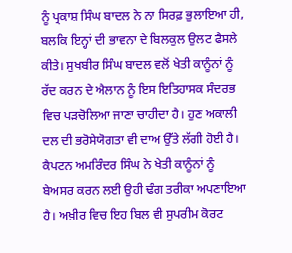ਨੂੰ ਪ੍ਰਕਾਸ਼ ਸਿੰਘ ਬਾਦਲ ਨੇ ਨਾ ਸਿਰਫ਼ ਭੁਲਾਇਆ ਹੀ, ਬਲਕਿ ਇਨ੍ਹਾਂ ਦੀ ਭਾਵਨਾ ਦੇ ਬਿਲਕੁਲ ਉਲਟ ਫੈਸਲੇ ਕੀਤੇ। ਸੁਖਬੀਰ ਸਿੰਘ ਬਾਦਲ ਵਲੋਂ ਖੇਤੀ ਕਾਨੂੰਨਾਂ ਨੂੰ ਰੱਦ ਕਰਨ ਦੇ ਐਲਾਨ ਨੂੰ ਇਸ ਇਤਿਹਾਸਕ ਸੰਦਰਭ ਵਿਚ ਪੜਚੋਲਿਆ ਜਾਣਾ ਚਾਹੀਦਾ ਹੈ। ਹੁਣ ਅਕਾਲੀ ਦਲ ਦੀ ਭਰੋਸੇਯੋਗਤਾ ਵੀ ਦਾਅ ਉੱਤੇ ਲੱਗੀ ਹੋਈ ਹੈ।
ਕੈਪਟਨ ਅਮਰਿੰਦਰ ਸਿੰਘ ਨੇ ਖੇਤੀ ਕਾਨੂੰਨਾਂ ਨੂੰ ਬੇਅਸਰ ਕਰਨ ਲਈ ਉਹੀ ਢੰਗ ਤਰੀਕਾ ਅਪਣਾਇਆ ਹੈ। ਅਖ਼ੀਰ ਵਿਚ ਇਹ ਬਿਲ ਵੀ ਸੁਪਰੀਮ ਕੋਰਟ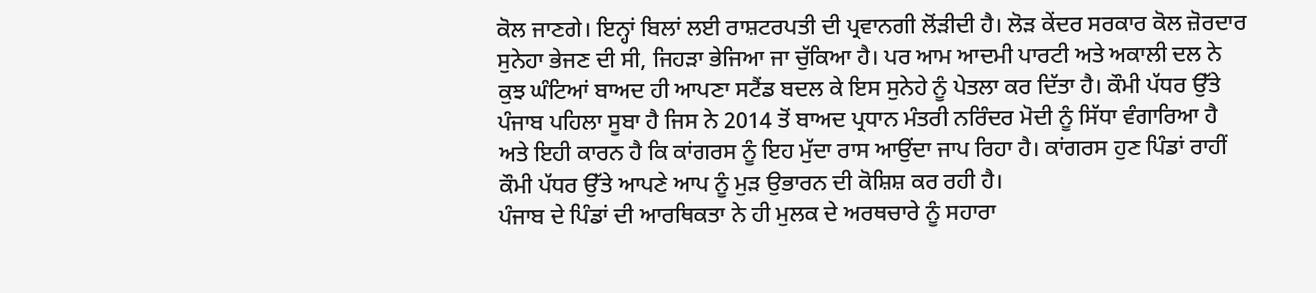ਕੋਲ ਜਾਣਗੇ। ਇਨ੍ਹਾਂ ਬਿਲਾਂ ਲਈ ਰਾਸ਼ਟਰਪਤੀ ਦੀ ਪ੍ਰਵਾਨਗੀ ਲੋਂੜੀਦੀ ਹੈ। ਲੋੜ ਕੇਂਦਰ ਸਰਕਾਰ ਕੋਲ ਜ਼ੋਰਦਾਰ ਸੁਨੇਹਾ ਭੇਜਣ ਦੀ ਸੀ, ਜਿਹੜਾ ਭੇਜਿਆ ਜਾ ਚੁੱਕਿਆ ਹੈ। ਪਰ ਆਮ ਆਦਮੀ ਪਾਰਟੀ ਅਤੇ ਅਕਾਲੀ ਦਲ ਨੇ ਕੁਝ ਘੰਟਿਆਂ ਬਾਅਦ ਹੀ ਆਪਣਾ ਸਟੈਂਡ ਬਦਲ ਕੇ ਇਸ ਸੁਨੇਹੇ ਨੂੰ ਪੇਤਲਾ ਕਰ ਦਿੱਤਾ ਹੈ। ਕੌਮੀ ਪੱਧਰ ਉੱਤੇ ਪੰਜਾਬ ਪਹਿਲਾ ਸੂਬਾ ਹੈ ਜਿਸ ਨੇ 2014 ਤੋਂ ਬਾਅਦ ਪ੍ਰਧਾਨ ਮੰਤਰੀ ਨਰਿੰਦਰ ਮੋਦੀ ਨੂੰ ਸਿੱਧਾ ਵੰਗਾਰਿਆ ਹੈ ਅਤੇ ਇਹੀ ਕਾਰਨ ਹੈ ਕਿ ਕਾਂਗਰਸ ਨੂੰ ਇਹ ਮੁੱਦਾ ਰਾਸ ਆਉਂਦਾ ਜਾਪ ਰਿਹਾ ਹੈ। ਕਾਂਗਰਸ ਹੁਣ ਪਿੰਡਾਂ ਰਾਹੀਂ ਕੌਮੀ ਪੱਧਰ ਉੱਤੇ ਆਪਣੇ ਆਪ ਨੂੰ ਮੁੜ ਉਭਾਰਨ ਦੀ ਕੋਸ਼ਿਸ਼ ਕਰ ਰਹੀ ਹੈ।
ਪੰਜਾਬ ਦੇ ਪਿੰਡਾਂ ਦੀ ਆਰਥਿਕਤਾ ਨੇ ਹੀ ਮੁਲਕ ਦੇ ਅਰਥਚਾਰੇ ਨੂੰ ਸਹਾਰਾ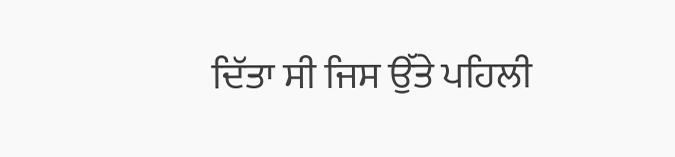ਦਿੱਤਾ ਸੀ ਜਿਸ ਉੱਤੇ ਪਹਿਲੀ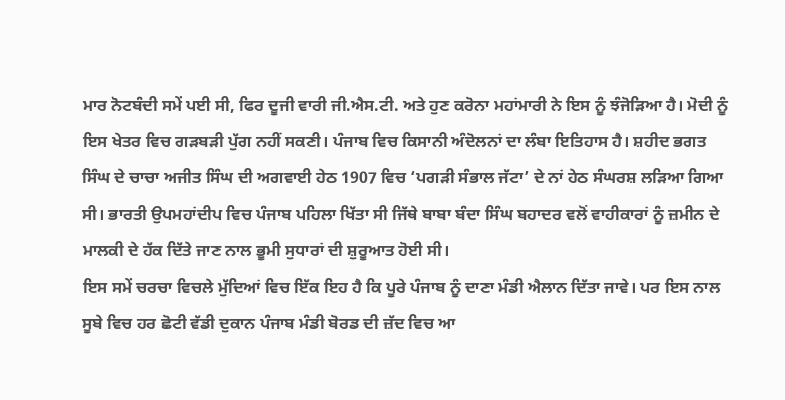ਮਾਰ ਨੋਟਬੰਦੀ ਸਮੇਂ ਪਈ ਸੀ, ਫਿਰ ਦੂਜੀ ਵਾਰੀ ਜੀ.ਐਸ.ਟੀ. ਅਤੇ ਹੁਣ ਕਰੋਨਾ ਮਹਾਂਮਾਰੀ ਨੇ ਇਸ ਨੂੰ ਝੰਜੋੜਿਆ ਹੈ। ਮੋਦੀ ਨੂੰ ਇਸ ਖੇਤਰ ਵਿਚ ਗੜਬੜੀ ਪੁੱਗ ਨਹੀਂ ਸਕਣੀ। ਪੰਜਾਬ ਵਿਚ ਕਿਸਾਨੀ ਅੰਦੋਲਨਾਂ ਦਾ ਲੰਬਾ ਇਤਿਹਾਸ ਹੈ। ਸ਼ਹੀਦ ਭਗਤ ਸਿੰਘ ਦੇ ਚਾਚਾ ਅਜੀਤ ਸਿੰਘ ਦੀ ਅਗਵਾਈ ਹੇਠ 1907 ਵਿਚ ‘ਪਗੜੀ ਸੰਭਾਲ ਜੱਟਾ’ ਦੇ ਨਾਂ ਹੇਠ ਸੰਘਰਸ਼ ਲੜਿਆ ਗਿਆ ਸੀ। ਭਾਰਤੀ ਉਪਮਹਾਂਦੀਪ ਵਿਚ ਪੰਜਾਬ ਪਹਿਲਾ ਖਿੱਤਾ ਸੀ ਜਿੱਥੇ ਬਾਬਾ ਬੰਦਾ ਸਿੰਘ ਬਹਾਦਰ ਵਲੋਂ ਵਾਹੀਕਾਰਾਂ ਨੂੰ ਜ਼ਮੀਨ ਦੇ ਮਾਲਕੀ ਦੇ ਹੱਕ ਦਿੱਤੇ ਜਾਣ ਨਾਲ ਭੂਮੀ ਸੁਧਾਰਾਂ ਦੀ ਸ਼ੁਰੂਆਤ ਹੋਈ ਸੀ।
ਇਸ ਸਮੇਂ ਚਰਚਾ ਵਿਚਲੇ ਮੁੱਦਿਆਂ ਵਿਚ ਇੱਕ ਇਹ ਹੈ ਕਿ ਪੂਰੇ ਪੰਜਾਬ ਨੂੰ ਦਾਣਾ ਮੰਡੀ ਐਲਾਨ ਦਿੱਤਾ ਜਾਵੇ। ਪਰ ਇਸ ਨਾਲ ਸੂਬੇ ਵਿਚ ਹਰ ਛੋਟੀ ਵੱਡੀ ਦੁਕਾਨ ਪੰਜਾਬ ਮੰਡੀ ਬੋਰਡ ਦੀ ਜ਼ੱਦ ਵਿਚ ਆ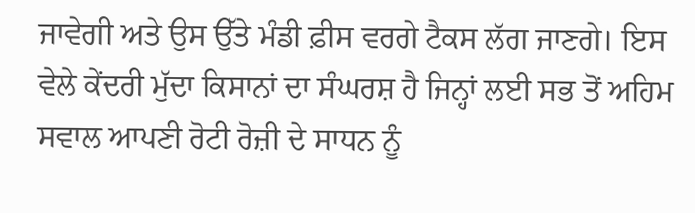ਜਾਵੇਗੀ ਅਤੇ ਉਸ ਉੱਤੇ ਮੰਡੀ ਫ਼ੀਸ ਵਰਗੇ ਟੈਕਸ ਲੱਗ ਜਾਣਗੇ। ਇਸ ਵੇਲੇ ਕੇਂਦਰੀ ਮੁੱਦਾ ਕਿਸਾਨਾਂ ਦਾ ਸੰਘਰਸ਼ ਹੈ ਜਿਨ੍ਹਾਂ ਲਈ ਸਭ ਤੋਂ ਅਹਿਮ ਸਵਾਲ ਆਪਣੀ ਰੋਟੀ ਰੋਜ਼ੀ ਦੇ ਸਾਧਨ ਨੂੰ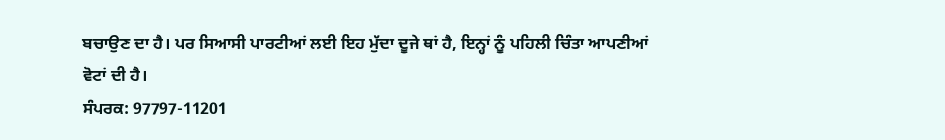ਬਚਾਉਣ ਦਾ ਹੈ। ਪਰ ਸਿਆਸੀ ਪਾਰਟੀਆਂ ਲਈ ਇਹ ਮੁੱਦਾ ਦੂਜੇ ਥਾਂ ਹੈ, ਇਨ੍ਹਾਂ ਨੂੰ ਪਹਿਲੀ ਚਿੰਤਾ ਆਪਣੀਆਂ ਵੋਟਾਂ ਦੀ ਹੈ।
ਸੰਪਰਕ: 97797-11201